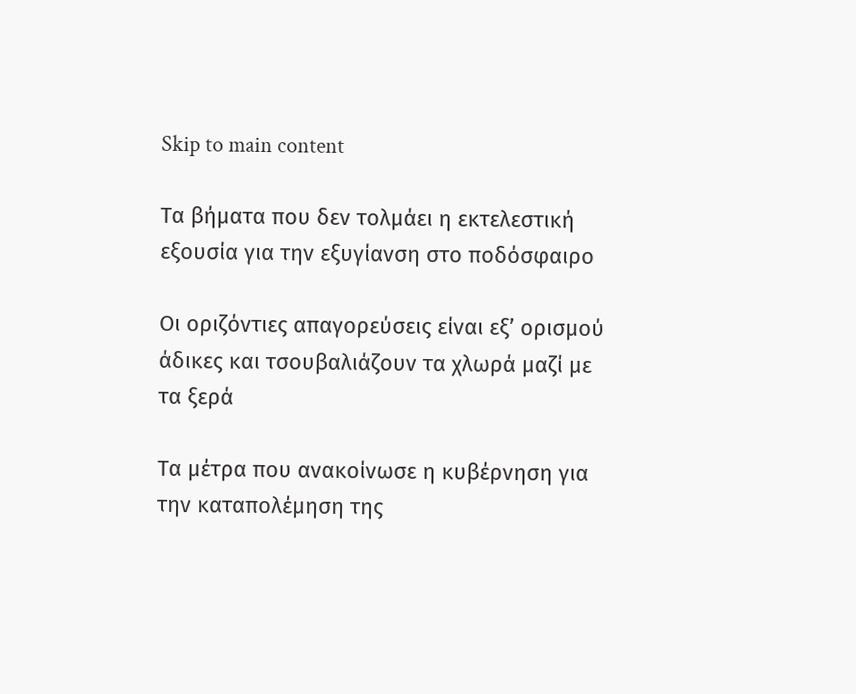Skip to main content

Τα βήματα που δεν τολμάει η εκτελεστική εξουσία για την εξυγίανση στο ποδόσφαιρο

Οι οριζόντιες απαγορεύσεις είναι εξ’ ορισμού άδικες και τσουβαλιάζουν τα χλωρά μαζί με τα ξερά

Τα μέτρα που ανακοίνωσε η κυβέρνηση για την καταπολέμηση της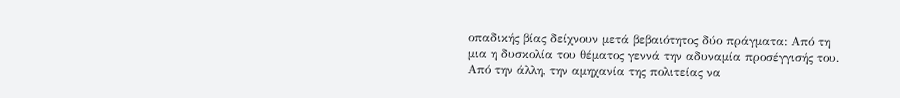οπαδικής βίας δείχνουν μετά βεβαιότητος δύο πράγματα: Από τη μια η δυσκολία του θέματος γεννά την αδυναμία προσέγγισής του. Από την άλλη, την αμηχανία της πολιτείας να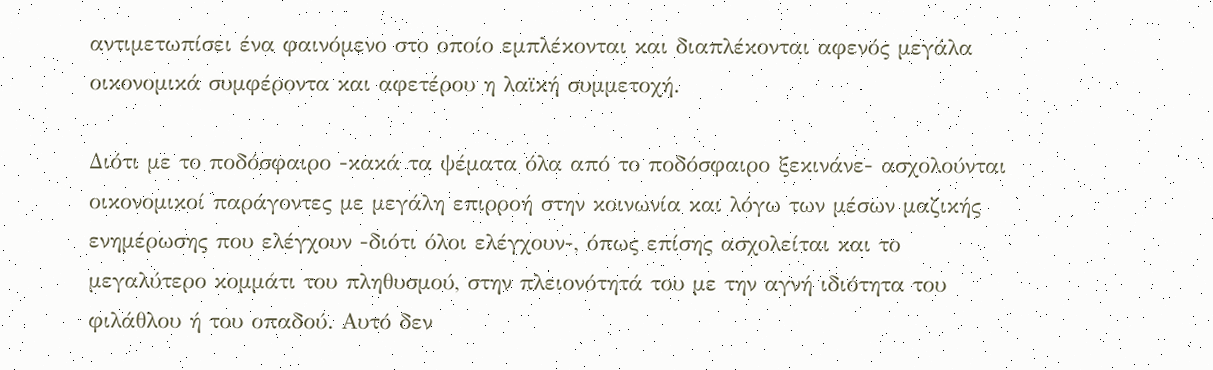αντιμετωπίσει ένα φαινόμενο στο οποίο εμπλέκονται και διαπλέκονται αφενός μεγάλα οικονομικά συμφέροντα και αφετέρου η λαϊκή συμμετοχή.

Διότι με το ποδόσφαιρο -κακά τα ψέματα όλα από το ποδόσφαιρο ξεκινάνε- ασχολούνται οικονομικοί παράγοντες με μεγάλη επιρροή στην κοινωνία και λόγω των μέσων μαζικής ενημέρωσης που ελέγχουν -διότι όλοι ελέγχουν-, όπως επίσης ασχολείται και το μεγαλύτερο κομμάτι του πληθυσμού, στην πλειονότητά του με την αγνή ιδιότητα του φιλάθλου ή του οπαδού. Αυτό δεν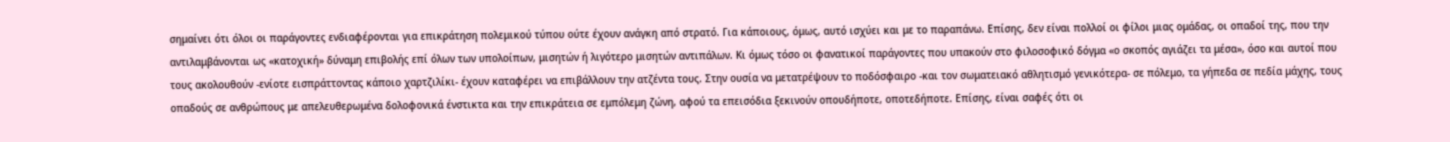σημαίνει ότι όλοι οι παράγοντες ενδιαφέρονται για επικράτηση πολεμικού τύπου ούτε έχουν ανάγκη από στρατό. Για κάποιους, όμως, αυτό ισχύει και με το παραπάνω. Επίσης, δεν είναι πολλοί οι φίλοι μιας ομάδας, οι οπαδοί της, που την αντιλαμβάνονται ως «κατοχική» δύναμη επιβολής επί όλων των υπολοίπων, μισητών ή λιγότερο μισητών αντιπάλων. Κι όμως τόσο οι φανατικοί παράγοντες που υπακούν στο φιλοσοφικό δόγμα «ο σκοπός αγιάζει τα μέσα», όσο και αυτοί που τους ακολουθούν -ενίοτε εισπράττοντας κάποιο χαρτζιλίκι- έχουν καταφέρει να επιβάλλουν την ατζέντα τους. Στην ουσία να μετατρέψουν το ποδόσφαιρο -και τον σωματειακό αθλητισμό γενικότερα- σε πόλεμο, τα γήπεδα σε πεδία μάχης, τους οπαδούς σε ανθρώπους με απελευθερωμένα δολοφονικά ένστικτα και την επικράτεια σε εμπόλεμη ζώνη, αφού τα επεισόδια ξεκινούν οπουδήποτε, οποτεδήποτε. Επίσης, είναι σαφές ότι οι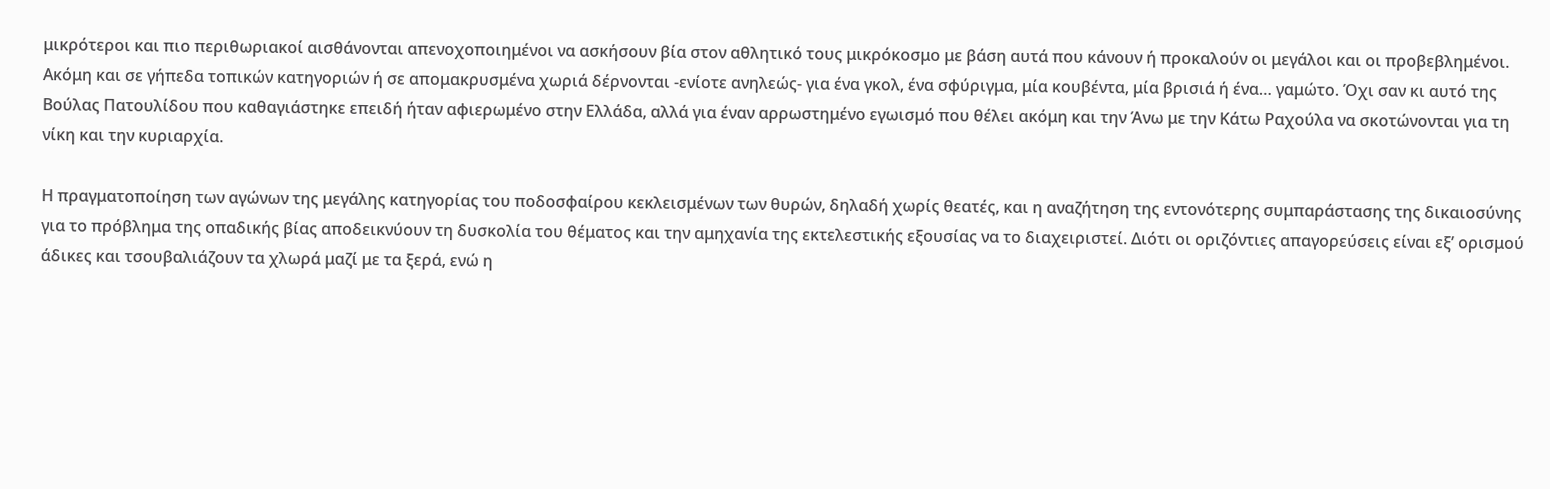μικρότεροι και πιο περιθωριακοί αισθάνονται απενοχοποιημένοι να ασκήσουν βία στον αθλητικό τους μικρόκοσμο με βάση αυτά που κάνουν ή προκαλούν οι μεγάλοι και οι προβεβλημένοι. Ακόμη και σε γήπεδα τοπικών κατηγοριών ή σε απομακρυσμένα χωριά δέρνονται -ενίοτε ανηλεώς- για ένα γκολ, ένα σφύριγμα, μία κουβέντα, μία βρισιά ή ένα… γαμώτο. Όχι σαν κι αυτό της Βούλας Πατουλίδου που καθαγιάστηκε επειδή ήταν αφιερωμένο στην Ελλάδα, αλλά για έναν αρρωστημένο εγωισμό που θέλει ακόμη και την Άνω με την Κάτω Ραχούλα να σκοτώνονται για τη νίκη και την κυριαρχία.

Η πραγματοποίηση των αγώνων της μεγάλης κατηγορίας του ποδοσφαίρου κεκλεισμένων των θυρών, δηλαδή χωρίς θεατές, και η αναζήτηση της εντονότερης συμπαράστασης της δικαιοσύνης για το πρόβλημα της οπαδικής βίας αποδεικνύουν τη δυσκολία του θέματος και την αμηχανία της εκτελεστικής εξουσίας να το διαχειριστεί. Διότι οι οριζόντιες απαγορεύσεις είναι εξ’ ορισμού άδικες και τσουβαλιάζουν τα χλωρά μαζί με τα ξερά, ενώ η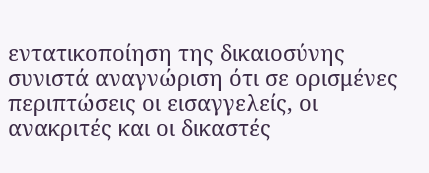εντατικοποίηση της δικαιοσύνης συνιστά αναγνώριση ότι σε ορισμένες περιπτώσεις οι εισαγγελείς, οι ανακριτές και οι δικαστές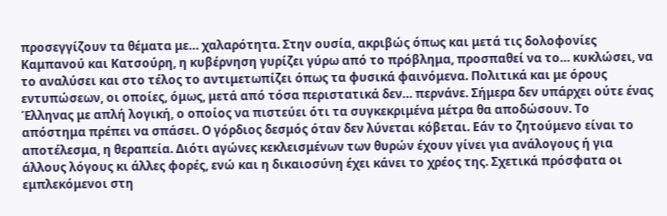προσεγγίζουν τα θέματα με… χαλαρότητα. Στην ουσία, ακριβώς όπως και μετά τις δολοφονίες Καμπανού και Κατσούρη, η κυβέρνηση γυρίζει γύρω από το πρόβλημα, προσπαθεί να το… κυκλώσει, να το αναλύσει και στο τέλος το αντιμετωπίζει όπως τα φυσικά φαινόμενα. Πολιτικά και με όρους εντυπώσεων, οι οποίες, όμως, μετά από τόσα περιστατικά δεν… περνάνε. Σήμερα δεν υπάρχει ούτε ένας Έλληνας με απλή λογική, ο οποίος να πιστεύει ότι τα συγκεκριμένα μέτρα θα αποδώσουν. Το απόστημα πρέπει να σπάσει. Ο γόρδιος δεσμός όταν δεν λύνεται κόβεται. Εάν το ζητούμενο είναι το αποτέλεσμα, η θεραπεία. Διότι αγώνες κεκλεισμένων των θυρών έχουν γίνει για ανάλογους ή για άλλους λόγους κι άλλες φορές, ενώ και η δικαιοσύνη έχει κάνει το χρέος της. Σχετικά πρόσφατα οι εμπλεκόμενοι στη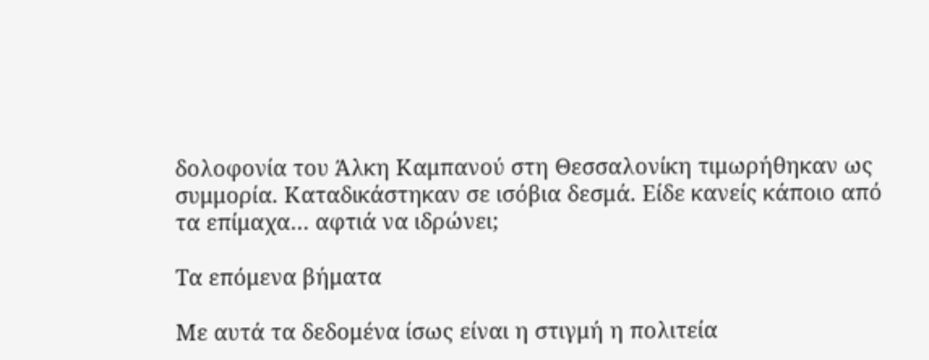δολοφονία του Άλκη Καμπανού στη Θεσσαλονίκη τιμωρήθηκαν ως συμμορία. Καταδικάστηκαν σε ισόβια δεσμά. Είδε κανείς κάποιο από τα επίμαχα… αφτιά να ιδρώνει;

Τα επόμενα βήματα

Με αυτά τα δεδομένα ίσως είναι η στιγμή η πολιτεία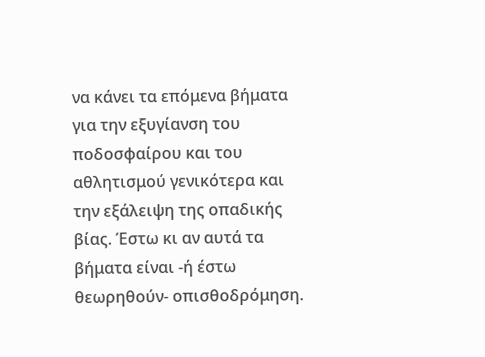να κάνει τα επόμενα βήματα για την εξυγίανση του ποδοσφαίρου και του αθλητισμού γενικότερα και την εξάλειψη της οπαδικής βίας. Έστω κι αν αυτά τα βήματα είναι -ή έστω θεωρηθούν- οπισθοδρόμηση.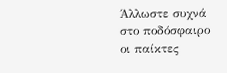Άλλωστε συχνά στο ποδόσφαιρο οι παίκτες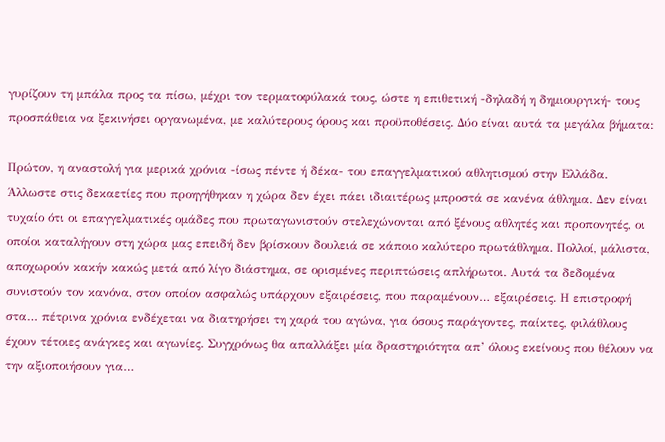γυρίζουν τη μπάλα προς τα πίσω, μέχρι τον τερματοφύλακά τους, ώστε η επιθετική -δηλαδή η δημιουργική- τους προσπάθεια να ξεκινήσει οργανωμένα, με καλύτερους όρους και προϋποθέσεις. Δύο είναι αυτά τα μεγάλα βήματα:

Πρώτον, η αναστολή για μερικά χρόνια -ίσως πέντε ή δέκα- του επαγγελματικού αθλητισμού στην Ελλάδα. Άλλωστε στις δεκαετίες που προηγήθηκαν η χώρα δεν έχει πάει ιδιαιτέρως μπροστά σε κανένα άθλημα. Δεν είναι τυχαίο ότι οι επαγγελματικές ομάδες που πρωταγωνιστούν στελεχώνονται από ξένους αθλητές και προπονητές, οι οποίοι καταλήγουν στη χώρα μας επειδή δεν βρίσκουν δουλειά σε κάποιο καλύτερο πρωτάθλημα. Πολλοί, μάλιστα, αποχωρούν κακήν κακώς μετά από λίγο διάστημα, σε ορισμένες περιπτώσεις απλήρωτοι. Αυτά τα δεδομένα συνιστούν τον κανόνα, στον οποίον ασφαλώς υπάρχουν εξαιρέσεις, που παραμένουν… εξαιρέσεις. Η επιστροφή στα… πέτρινα χρόνια ενδέχεται να διατηρήσει τη χαρά του αγώνα, για όσους παράγοντες, παίκτες, φιλάθλους έχουν τέτοιες ανάγκες και αγωνίες. Συγχρόνως θα απαλλάξει μία δραστηριότητα απ’ όλους εκείνους που θέλουν να την αξιοποιήσουν για…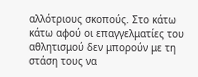αλλότριους σκοπούς. Στο κάτω κάτω αφού οι επαγγελματίες του αθλητισμού δεν μπορούν με τη στάση τους να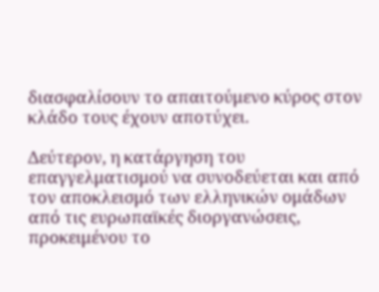διασφαλίσουν το απαιτούμενο κύρος στον κλάδο τους έχουν αποτύχει.

Δεύτερον, η κατάργηση του επαγγελματισμού να συνοδεύεται και από τον αποκλεισμό των ελληνικών ομάδων από τις ευρωπαϊκές διοργανώσεις, προκειμένου το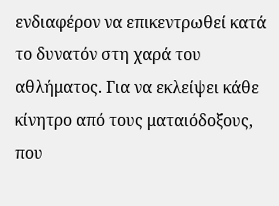ενδιαφέρον να επικεντρωθεί κατά το δυνατόν στη χαρά του αθλήματος. Για να εκλείψει κάθε κίνητρο από τους ματαιόδοξους, που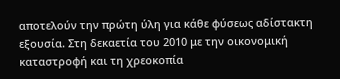αποτελούν την πρώτη ύλη για κάθε φύσεως αδίστακτη εξουσία. Στη δεκαετία του 2010 με την οικονομική καταστροφή και τη χρεοκοπία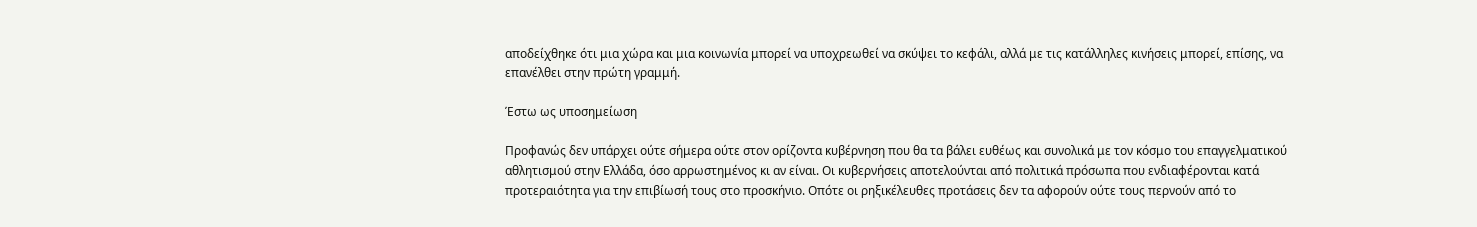αποδείχθηκε ότι μια χώρα και μια κοινωνία μπορεί να υποχρεωθεί να σκύψει το κεφάλι, αλλά με τις κατάλληλες κινήσεις μπορεί, επίσης, να επανέλθει στην πρώτη γραμμή.

Έστω ως υποσημείωση

Προφανώς δεν υπάρχει ούτε σήμερα ούτε στον ορίζοντα κυβέρνηση που θα τα βάλει ευθέως και συνολικά με τον κόσμο του επαγγελματικού αθλητισμού στην Ελλάδα, όσο αρρωστημένος κι αν είναι. Οι κυβερνήσεις αποτελούνται από πολιτικά πρόσωπα που ενδιαφέρονται κατά προτεραιότητα για την επιβίωσή τους στο προσκήνιο. Οπότε οι ρηξικέλευθες προτάσεις δεν τα αφορούν ούτε τους περνούν από το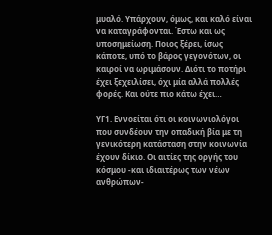μυαλό. Υπάρχουν, όμως, και καλό είναι να καταγράφονται. Έστω και ως υποσημείωση. Ποιος ξέρει, ίσως κάποτε, υπό το βάρος γεγονότων, οι καιροί να ωριμάσουν. Διότι το ποτήρι έχει ξεχειλίσει, όχι μία αλλά πολλές φορές. Και ούτε πιο κάτω έχει…

ΥΓ1. Εννοείται ότι οι κοινωνιολόγοι που συνδέουν την οπαδική βία με τη γενικότερη κατάσταση στην κοινωνία έχουν δίκιο. Οι αιτίες της οργής του κόσμου -και ιδιαιτέρως των νέων ανθρώπων-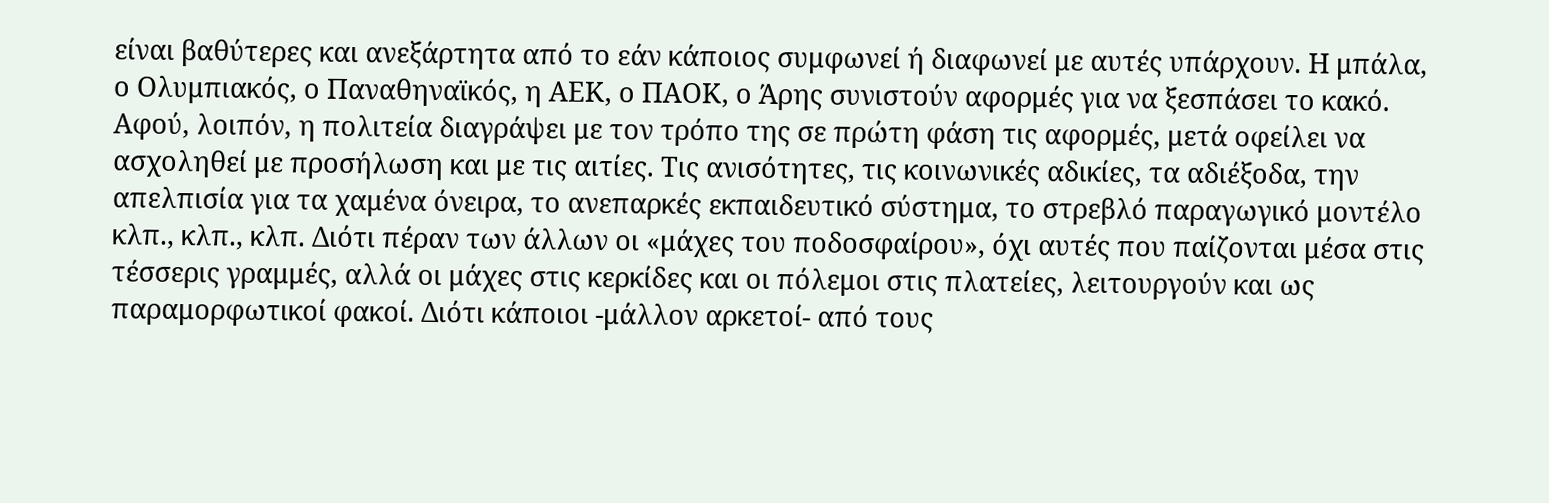είναι βαθύτερες και ανεξάρτητα από το εάν κάποιος συμφωνεί ή διαφωνεί με αυτές υπάρχουν. Η μπάλα, ο Ολυμπιακός, ο Παναθηναϊκός, η ΑΕΚ, ο ΠΑΟΚ, ο Άρης συνιστούν αφορμές για να ξεσπάσει το κακό. Αφού, λοιπόν, η πολιτεία διαγράψει με τον τρόπο της σε πρώτη φάση τις αφορμές, μετά οφείλει να ασχοληθεί με προσήλωση και με τις αιτίες. Τις ανισότητες, τις κοινωνικές αδικίες, τα αδιέξοδα, την απελπισία για τα χαμένα όνειρα, το ανεπαρκές εκπαιδευτικό σύστημα, το στρεβλό παραγωγικό μοντέλο κλπ., κλπ., κλπ. Διότι πέραν των άλλων οι «μάχες του ποδοσφαίρου», όχι αυτές που παίζονται μέσα στις τέσσερις γραμμές, αλλά οι μάχες στις κερκίδες και οι πόλεμοι στις πλατείες, λειτουργούν και ως παραμορφωτικοί φακοί. Διότι κάποιοι -μάλλον αρκετοί- από τους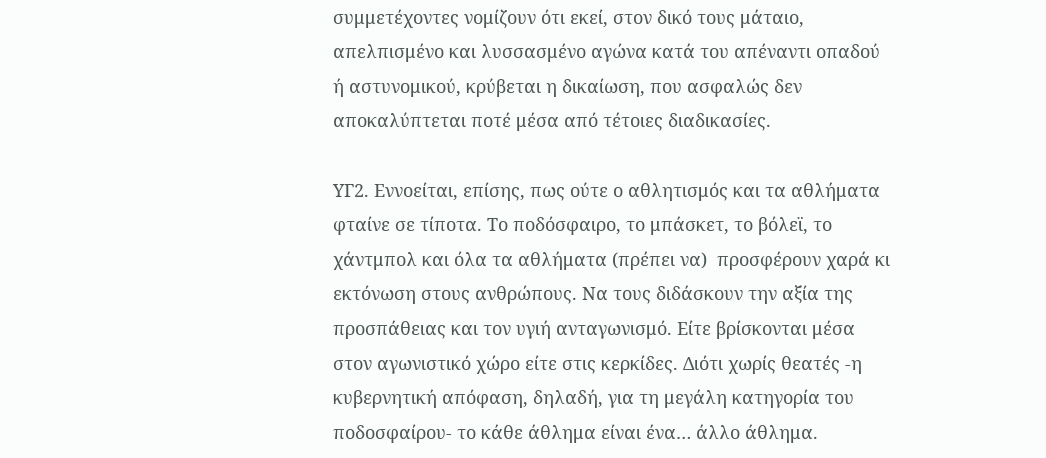συμμετέχοντες νομίζουν ότι εκεί, στον δικό τους μάταιο, απελπισμένο και λυσσασμένο αγώνα κατά του απέναντι οπαδού ή αστυνομικού, κρύβεται η δικαίωση, που ασφαλώς δεν αποκαλύπτεται ποτέ μέσα από τέτοιες διαδικασίες.

ΥΓ2. Εννοείται, επίσης, πως ούτε ο αθλητισμός και τα αθλήματα φταίνε σε τίποτα. Το ποδόσφαιρο, το μπάσκετ, το βόλεϊ, το χάντμπολ και όλα τα αθλήματα (πρέπει να)  προσφέρουν χαρά κι εκτόνωση στους ανθρώπους. Να τους διδάσκουν την αξία της προσπάθειας και τον υγιή ανταγωνισμό. Είτε βρίσκονται μέσα στον αγωνιστικό χώρο είτε στις κερκίδες. Διότι χωρίς θεατές -η κυβερνητική απόφαση, δηλαδή, για τη μεγάλη κατηγορία του ποδοσφαίρου- το κάθε άθλημα είναι ένα… άλλο άθλημα.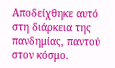Αποδείχθηκε αυτό στη διάρκεια της πανδημίας, παντού στον κόσμο.